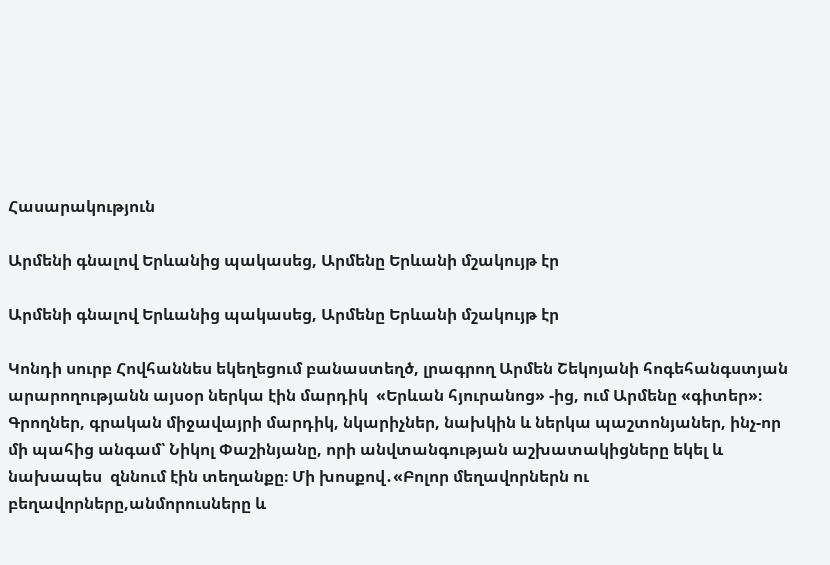Հասարակություն

Արմենի գնալով Երևանից պակասեց, Արմենը Երևանի մշակույթ էր

Արմենի գնալով Երևանից պակասեց, Արմենը Երևանի մշակույթ էր

Կոնդի սուրբ Հովհաննես եկեղեցում բանաստեղծ, լրագրող Արմեն Շեկոյանի հոգեհանգստյան արարողությանն այսօր ներկա էին մարդիկ  «Երևան հյուրանոց» -ից, ում Արմենը «գիտեր»։ Գրողներ, գրական միջավայրի մարդիկ, նկարիչներ, նախկին և ներկա պաշտոնյաներ, ինչ-որ մի պահից անգամ՝ Նիկոլ Փաշինյանը, որի անվտանգության աշխատակիցները եկել և նախապես  զննում էին տեղանքը։ Մի խոսքով․«Բոլոր մեղավորներն ու բեղավորները,անմորուսները և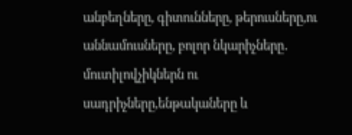անբեղները, գիտունները, թերուսները,ու աննամուսները, բոլոր նկարիչները․ մուտիլովչիկներն ու սադրիչները,ենթակաները և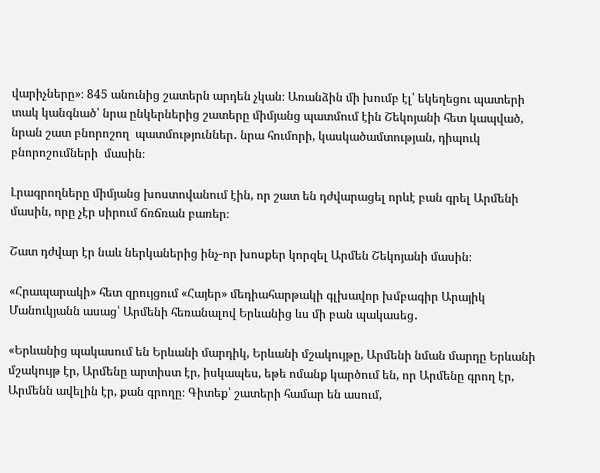վարիչները»։ 845 անունից շատերն արդեն չկան։ Առանձին մի խումբ էլ՝ եկեղեցու պատերի տակ կանգնած՝ նրա ընկերներից շատերը միմյանց պատմում էին Շեկոյանի հետ կապված, նրան շատ բնորոշող  պատմություններ․ նրա հումորի, կասկածամտության, դիպուկ բնորոշումների  մասին։

Լրագրողները միմյանց խոստովանում էին, որ շատ են դժվարացել որևէ բան գրել Արմենի մասին, որը չէր սիրում ճռճռան բառեր։

Շատ դժվար էր նաև ներկաներից ինչ-որ խոսքեր կորզել Արմեն Շեկոյանի մասին։

«Հրապարակի» հետ զրույցում «Հայեր» մեդիահարթակի գլխավոր խմբագիր Արայիկ Մանուկյանն ասաց՝ Արմենի հեռանալով Երևանից ևս մի բան պակասեց․

«Երևանից պակասում են Երևանի մարդիկ, Երևանի մշակույթը, Արմենի նման մարդը Երևանի մշակույթ էր, Արմենը արտիստ էր, իսկապես, եթե ոմանք կարծում են, որ Արմենը գրող էր, Արմենն ավելին էր, քան գրողը։ Գիտեք՝ շատերի համար են ասում,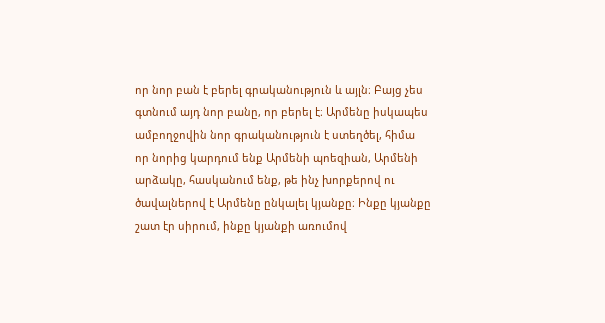որ նոր բան է բերել գրականություն և այլն։ Բայց չես գտնում այդ նոր բանը, որ բերել է։ Արմենը իսկապես ամբողջովին նոր գրականություն է ստեղծել, հիմա որ նորից կարդում ենք Արմենի պոեզիան, Արմենի արձակը, հասկանում ենք, թե ինչ խորքերով ու ծավալներով է Արմենը ընկալել կյանքը։ Ինքը կյանքը շատ էր սիրում, ինքը կյանքի առումով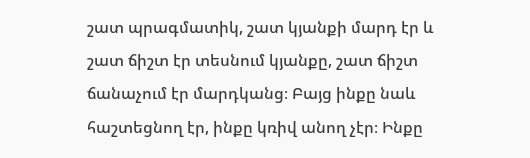շատ պրագմատիկ, շատ կյանքի մարդ էր և շատ ճիշտ էր տեսնում կյանքը, շատ ճիշտ ճանաչում էր մարդկանց։ Բայց ինքը նաև հաշտեցնող էր, ինքը կռիվ անող չէր։ Ինքը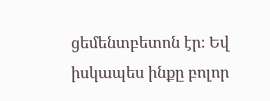ցեմենտբետոն էր։ Եվ իսկապես ինքը բոլոր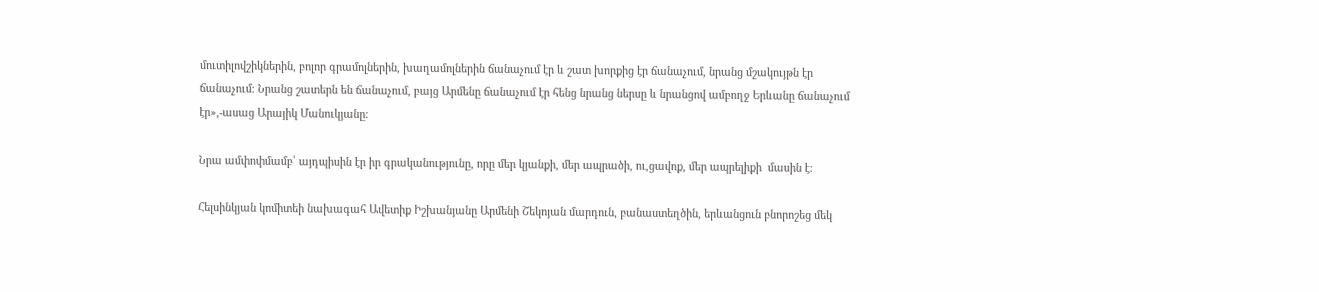մուտիլովշիկներին, բոլոր գրամոլներին, խաղամոլներին ճանաչում էր և շատ խորքից էր ճանաչում, նրանց մշակույթն էր ճանաչում։ Նրանց շատերն են ճանաչում, բայց Արմենը ճանաչում էր հենց նրանց ներսը և նրանցով ամբողջ Երևանը ճանաչում էր»,-ասաց Արայիկ Մանուկյանը։

Նրա ամփոփմամբ՝ այդպիսին էր իր գրականությունը, որը մեր կյանքի, մեր ապրածի, ու,ցավոք, մեր ապրելիքի  մասին է։

Հելսինկյան կոմիտեի նախագահ Ավետիք Իշխանյանը Արմենի Շեկոյան մարդուն, բանաստեղծին, երևանցուն բնորոշեց մեկ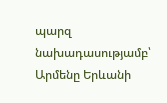պարզ նախադասությամբ՝ Արմենը Երևանի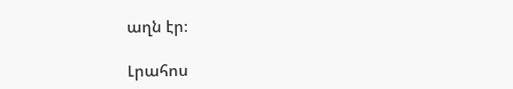աղն էր։

Լրահոս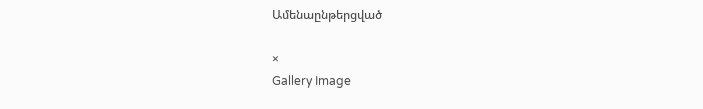Ամենաընթերցված

×
Gallery Image